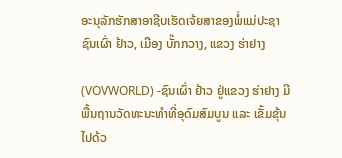ອະນຸລັກຮັກສາອາຊີບເຮັດເຈ້ຍສາຂອງພໍ່ແມ່ປະຊາຊົນເຜົ່າ ຢ້າວ, ເມືອງ ບັ໊ກກວາງ, ແຂວງ ຮ່າຢາງ

(VOVWORLD) -ຊົນເຜົ່າ ຢ້າວ ຢູ່ແຂວງ ຮ່າຢາງ ມີພື້ນຖານວັດທະນະທຳທີ່ອຸດົມສົມບູນ ແລະ ເຂັ້ມຂຸ້ນໄປດ້ວ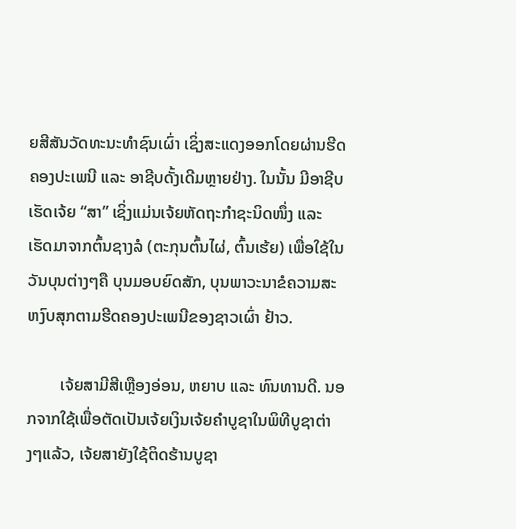ຍສີສັນວັດທະນະທຳຊົນເຜົ່າ ເຊິ່ງສະແດງອອກໂດຍຜ່ານຮີດຄອງປະເພນີ ແລະ ອາຊີບດັ້ງເດີມຫຼາຍຢ່າງ. ໃນນັ້ນ ມີອາຊີບເຮັດເຈ້ຍ “ສາ” ເຊິ່ງແມ່ນເຈ້ຍຫັດຖະກຳຊະນິດໜຶ່ງ ແລະ ເຮັດມາຈາກຕົ້ນຊາງລໍ (ຕະກຸນຕົ້ນໄຜ່, ຕົ້ນເຮ້ຍ) ເພື່ອໃຊ້ໃນວັນບຸນຕ່າງໆຄື ບຸນມອບຍົດສັກ, ບຸນພາວະນາຂໍຄວາມສະຫງົບສຸກຕາມຮີດຄອງປະເພນີຂອງຊາວເຜົ່າ ຢ້າວ.

        ເຈ້ຍສາມີສີເຫຼືອງອ່ອນ, ຫຍາບ ແລະ ທົນທານດີ. ນອກຈາກໃຊ້ເພື່ອຕັດເປັນເຈ້ຍເງິນເຈ້ຍຄຳບູຊາໃນພິທີບູຊາຕ່າງໆແລ້ວ, ເຈ້ຍສາຍັງໃຊ້ຕິດຮ້ານບູຊາ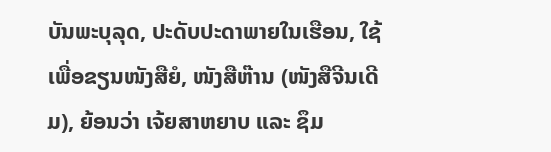ບັນພະບຸລຸດ, ປະດັບປະດາພາຍໃນເຮືອນ, ໃຊ້ເພື່ອຂຽນໜັງສືຍໍ, ໜັງສືຫ໊ານ (ໜັງສືຈີນເດີມ), ຍ້ອນວ່າ ເຈ້ຍສາຫຍາບ ແລະ ຊຶມ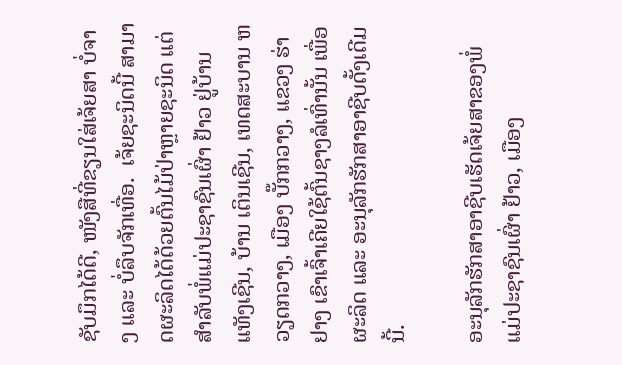ຊັບມຶກໄດ້ດີ, ໜັງສືທີ່ຂຽນໃສ່ເຈ້ຍສາ ບໍ່ຈາງ ແລະ ບໍ່ລຶບຈັກເທື່ອ.  ເຈ້ຍຊະນິດນີ້ ສາມາດຜະລິດໄດ້ດ້ວຍຕົ້ນໄມ້ປ່າຫຼາຍຊະນິດ ແຕ່ສຳລັບພໍ່ແມ່ປະຊາຊົນເຜົ່າ ຢ້າວ ຢູ່ບ້ານ ແທັງເຊີນ, ບ້ານ ເຕິນເຊີນ, ເທດສະບານ ຫວຽດກວາງ, ເມືອງ ບັ໊ກກວາງ, ແຂວງ ຮ່າຢາງ ເຂົາເຈົ້າເຄີຍໃຊ້ຕົ້ນຊາງລໍເທົ່ານັ້ນ ເພື່ອຜະລິດ ແລະ ອະນຸລັກຮັກສາອາຊີບດັ້ງເດີມນີ້.

ອະນຸລັກຮັກສາອາຊີບເຮັດເຈ້ຍສາຂອງພໍ່ແມ່ປະຊາຊົນເຜົ່າ ຢ້າວ, ເມືອງ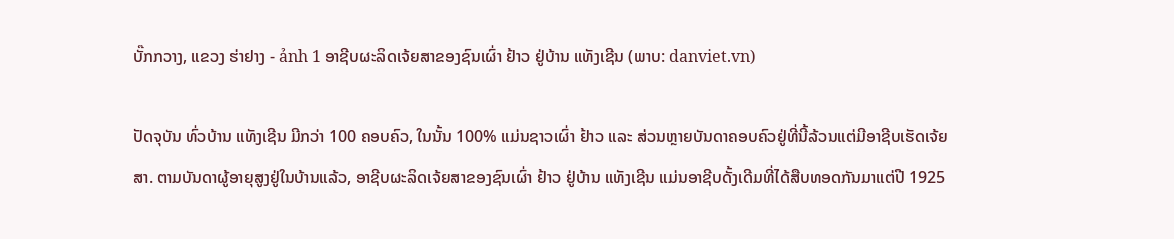ບັ໊ກກວາງ, ແຂວງ ຮ່າຢາງ - ảnh 1 ອາຊີບຜະລິດເຈ້ຍສາຂອງຊົນເຜົ່າ ຢ້າວ ຢູ່ບ້ານ ແທັງເຊີນ (ພາບ: danviet.vn)

ປັດຈຸບັນ ທົ່ວບ້ານ ແທັງເຊີນ ມີກວ່າ 100 ຄອບຄົວ, ໃນນັ້ນ 100% ແມ່ນຊາວເຜົ່າ ຢ້າວ ແລະ ສ່ວນຫຼາຍບັນດາຄອບຄົວຢູ່ທີ່ນີ້ລ້ວນແຕ່ມີອາຊີບເຮັດເຈ້ຍສາ. ຕາມບັນດາຜູ້ອາຍຸສູງຢູ່ໃນບ້ານແລ້ວ, ອາຊີບຜະລິດເຈ້ຍສາຂອງຊົນເຜົ່າ ຢ້າວ ຢູ່ບ້ານ ແທັງເຊີນ ແມ່ນອາຊີບດັ້ງເດີມທີ່ໄດ້ສືບທອດກັນມາແຕ່ປີ 1925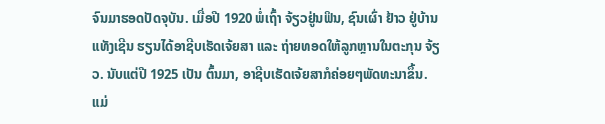ຈົນມາຮອດປັດຈຸບັນ. ເມື່ອປີ 1920 ພໍ່ເຖົ້າ ຈ້ຽວຢູ່ນຟິນ, ຊົນເຜົ່າ ຢ້າວ ຢູ່ບ້ານ ແທັງເຊີນ ຮຽນໄດ້ອາຊີບເຮັດເຈ້ຍສາ ແລະ ຖ່າຍທອດໃຫ້ລູກຫຼານໃນຕະກຸນ ຈ້ຽວ. ນັບແຕ່ປີ 1925 ເປັນ ຕົ້ນມາ, ອາຊີບເຮັດເຈ້ຍສາກໍຄ່ອຍໆພັດທະນາຂຶ້ນ. ແມ່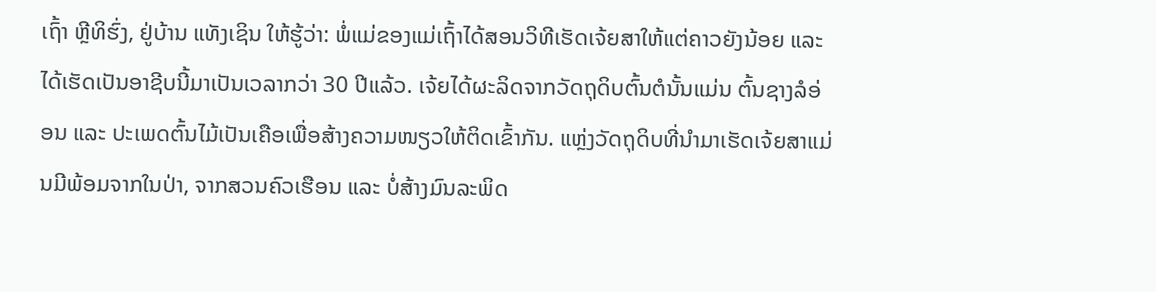ເຖົ້າ ຫຼີທິຮົ່ງ, ຢູ່ບ້ານ ແທັງເຊິນ ໃຫ້ຮູ້ວ່າ: ພໍ່ແມ່ຂອງແມ່ເຖົ້າໄດ້ສອນວິທີເຮັດເຈ້ຍສາໃຫ້ແຕ່ຄາວຍັງນ້ອຍ ແລະ ໄດ້ເຮັດເປັນອາຊີບນີ້ມາເປັນເວລາກວ່າ 30 ປີແລ້ວ. ເຈ້ຍໄດ້ຜະລິດຈາກວັດຖຸດິບຕົ້ນຕໍນັ້ນແມ່ນ ຕົ້ນຊາງລໍອ່ອນ ແລະ ປະເພດຕົ້ນໄມ້ເປັນເຄືອເພື່ອສ້າງຄວາມໜຽວໃຫ້ຕິດເຂົ້າກັນ. ແຫຼ່ງວັດຖຸດິບທີ່ນຳມາເຮັດເຈ້ຍສາແມ່ນມີພ້ອມຈາກໃນປ່າ, ຈາກສວນຄົວເຮືອນ ແລະ ບໍ່ສ້າງມົນລະພິດ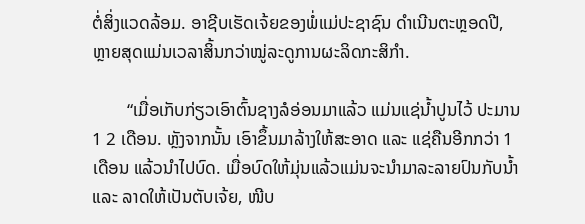ຕໍ່ສິ່ງແວດລ້ອມ. ອາຊີບເຮັດເຈ້ຍຂອງພໍ່ແມ່ປະຊາຊົນ ດຳເນີນຕະຫຼອດປີ, ຫຼາຍສຸດແມ່ນເວລາສິ້ນກວ່າໝູ່ລະດູການຜະລິດກະສິກຳ.

        “ເມື່ອເກັບກ່ຽວເອົາຕົ້ນຊາງລໍອ່ອນມາແລ້ວ ແມ່ນແຊ່ນ້ຳປູນໄວ້ ປະມານ 1 2 ເດືອນ. ຫຼັງຈາກນັ້ນ ເອົາຂຶ້ນມາລ້າງໃຫ້ສະອາດ ແລະ ແຊ່ຄືນອີກກວ່າ 1 ເດືອນ ແລ້ວນຳໄປບົດ. ເມື່ອບົດໃຫ້ມຸ່ນແລ້ວແມ່ນຈະນຳມາລະລາຍປົນກັບນ້ຳ ແລະ ລາດໃຫ້ເປັນຕັບເຈ້ຍ, ໜີບ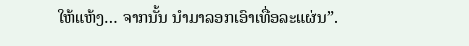ໃຫ້ແຫ້ງ… ຈາກນັ້ນ ນຳມາລອກເອົາເທື່ອລະແຜ່ນ”.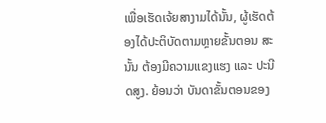ເພື່ອເຮັດເຈ້ຍສາງາມໄດ້ນັ້ນ, ຜູ້ເຮັດຕ້ອງໄດ້ປະຕິບັດຕາມຫຼາຍຂັ້ນຕອນ ສະນັ້ນ ຕ້ອງມີຄວາມແຂງແຮງ ແລະ ປະນີດສູງ. ຍ້ອນວ່າ ບັນດາຂັ້ນຕອນຂອງ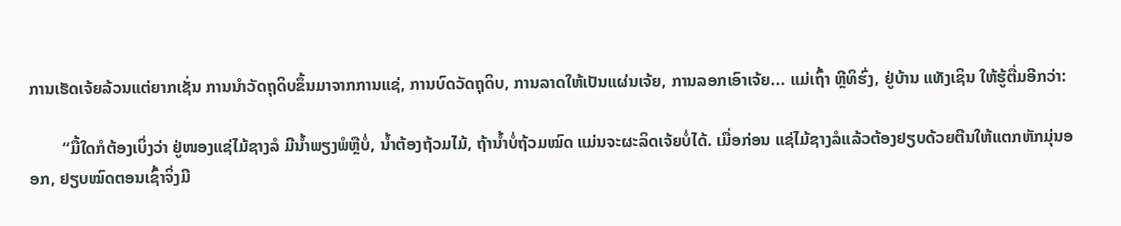ການເຮັດເຈ້ຍລ້ວນແຕ່ຍາກເຊັ່ນ ການນຳວັດຖຸດິບຂຶ້ນມາຈາກການແຊ່, ການບົດວັດຖຸດິບ, ການລາດໃຫ້ເປັນແຜ່ນເຈ້ຍ, ການລອກເອົາເຈ້ຍ... ແມ່ເຖົ້າ ຫຼີທິຮົ່ງ, ຢູ່ບ້ານ ແທັງເຊິນ ໃຫ້ຮູ້ຕື່ມອີກວ່າ:

        “ມື້ໃດກໍຕ້ອງເບິ່ງວ່າ ຢູ່ໜອງແຊ່ໄມ້ຊາງລໍ ມີນ້ຳພຽງພໍຫຼືບໍ່, ນ້ຳຕ້ອງຖ້ວມໄມ້, ຖ້ານ້ຳບໍ່ຖ້ວມໝົດ ແມ່ນຈະຜະລິດເຈ້ຍບໍ່ໄດ້. ເມື່ອກ່ອນ ແຊ່ໄມ້ຊາງລໍແລ້ວຕ້ອງຢຽບດ້ວຍຕີນໃຫ້ແຕກຫັກມຸ່ນອອກ, ຢຽບໝົດຕອນເຊົ້າຈິ່ງມີ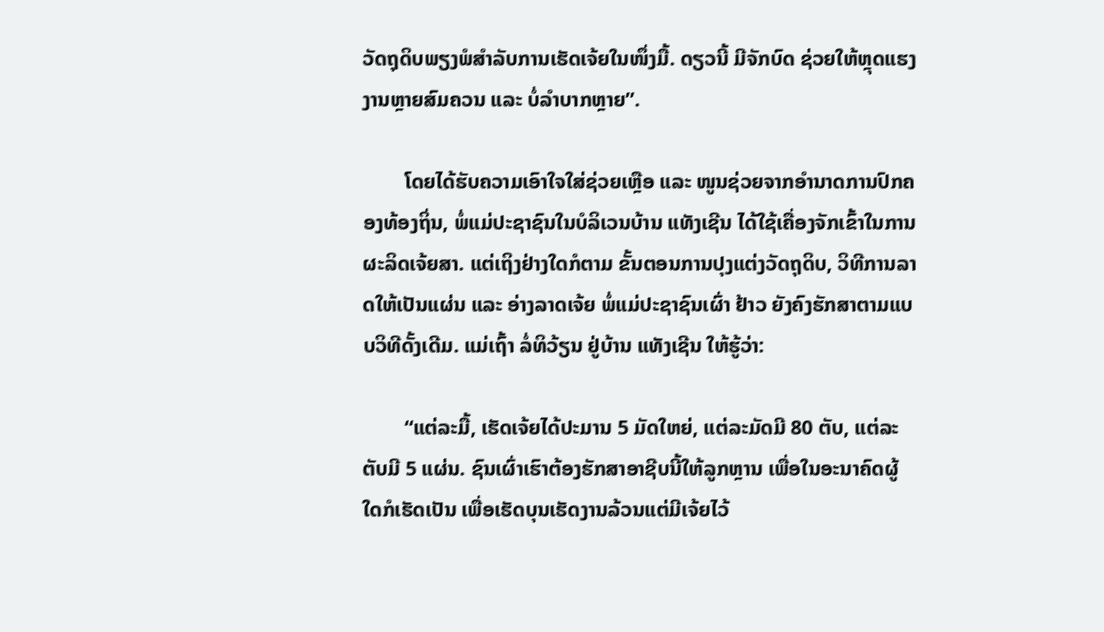ວັດຖຸດິບພຽງພໍສຳລັບການເຮັດເຈ້ຍໃນໜຶ່ງມື້. ດຽວນີ້ ມີຈັກບົດ ຊ່ວຍໃຫ້ຫຼຸດແຮງງານຫຼາຍສົມຄວນ ແລະ ບໍ່ລຳບາກຫຼາຍ”.

        ໂດຍໄດ້ຮັບຄວາມເອົາໃຈໃສ່ຊ່ວຍເຫຼືອ ແລະ ໜູນຊ່ວຍຈາກອຳນາດການປົກຄອງທ້ອງຖິ່ນ, ພໍ່ແມ່ປະຊາຊົນໃນບໍລິເວນບ້ານ ແທັງເຊີນ ໄດ້ໃຊ້ເຄື່ອງຈັກເຂົ້າໃນການຜະລິດເຈ້ຍສາ. ແຕ່ເຖິງຢ່າງໃດກໍຕາມ ຂັ້ນຕອນການປຸງແຕ່ງວັດຖຸດິບ, ວິທີການລາດໃຫ້ເປັນແຜ່ນ ແລະ ອ່າງລາດເຈ້ຍ ພໍ່ແມ່ປະຊາຊົນເຜົ່າ ຢ້າວ ຍັງຄົງຮັກສາຕາມແບບວິທີດັ້ງເດີມ. ແມ່ເຖົ້າ ລໍ່ທິວ້ຽນ ຢູ່ບ້ານ ແທັງເຊີນ ໃຫ້ຮູ້ວ່າ:

        “ແຕ່ລະມື້, ເຮັດເຈ້ຍໄດ້ປະມານ 5 ມັດໃຫຍ່, ແຕ່ລະມັດມີ 80 ຕັບ, ແຕ່ລະຕັບມີ 5 ແຜ່ນ. ຊົນເຜົ່າເຮົາຕ້ອງຮັກສາອາຊີບນີ້ໃຫ້ລູກຫຼານ ເພື່ອໃນອະນາຄົດຜູ້ໃດກໍເຮັດເປັນ ເພື່ອເຮັດບຸນເຮັດງານລ້ວນແຕ່ມີເຈ້ຍໄວ້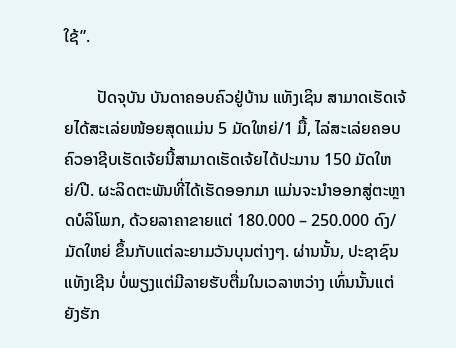ໃຊ້”.

        ປັດຈຸບັນ ບັນດາຄອບຄົວຢູ່ບ້ານ ແທັງເຊິນ ສາມາດເຮັດເຈ້ຍໄດ້ສະເລ່ຍໜ້ອຍສຸດແມ່ນ 5 ມັດໃຫຍ່/1 ມື້, ໄລ່ສະເລ່ຍຄອບຄົວອາຊີບເຮັດເຈ້ຍນີ້ສາມາດເຮັດເຈ້ຍໄດ້ປະມານ 150 ມັດໃຫຍ່/ປີ. ຜະລິດຕະພັນທີ່ໄດ້ເຮັດອອກມາ ແມ່ນຈະນຳອອກສູ່ຕະຫຼາດບໍລິໂພກ, ດ້ວຍລາຄາຂາຍແຕ່ 180.000 – 250.000 ດົງ/ມັດໃຫຍ່ ຂຶ້ນກັບແຕ່ລະຍາມວັນບຸນຕ່າງໆ. ຜ່ານນັ້ນ, ປະຊາຊົນ ແທັງເຊີນ ບໍ່ພຽງແຕ່ມີລາຍຮັບຕື່ມໃນເວລາຫວ່າງ ເທົ່ນນັ້ນແຕ່ຍັງຮັກ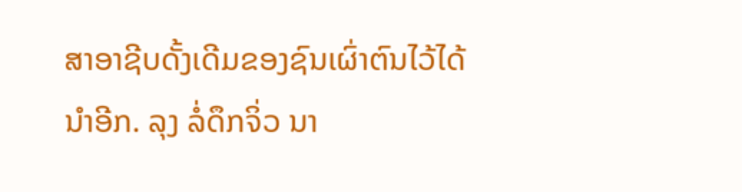ສາອາຊີບດັ້ງເດີມຂອງຊົນເຜົ່າຕົນໄວ້ໄດ້ນຳອີກ. ລຸງ ລໍ່ດຶກຈິ່ວ ນາ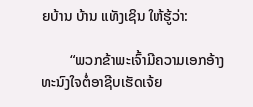ຍບ້ານ ບ້ານ ແທັງເຊິນ ໃຫ້ຮູ້ວ່າ:

        “ພວກຂ້າພະເຈົ້າມີຄວາມເອກອ້າງທະນົງໃຈຕໍ່ອາຊີບເຮັດເຈ້ຍ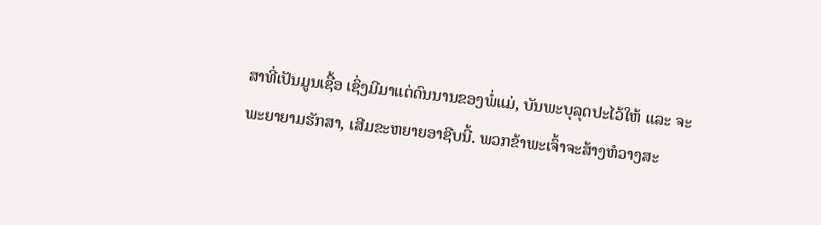ສາທີ່ເປັນມູນເຊື້ອ ເຊິ່ງມີມາແຕ່ດົນນານຂອງພໍ່ແມ່, ບັນພະບຸລຸດປະໄວ້ໃຫ້ ແລະ ຈະພະຍາຍາມຮັກສາ, ເສີມຂະຫຍາຍອາຊີບນີ້. ພວກຂ້າພະເຈົ້າຈະສ້າງຫໍວາງສະ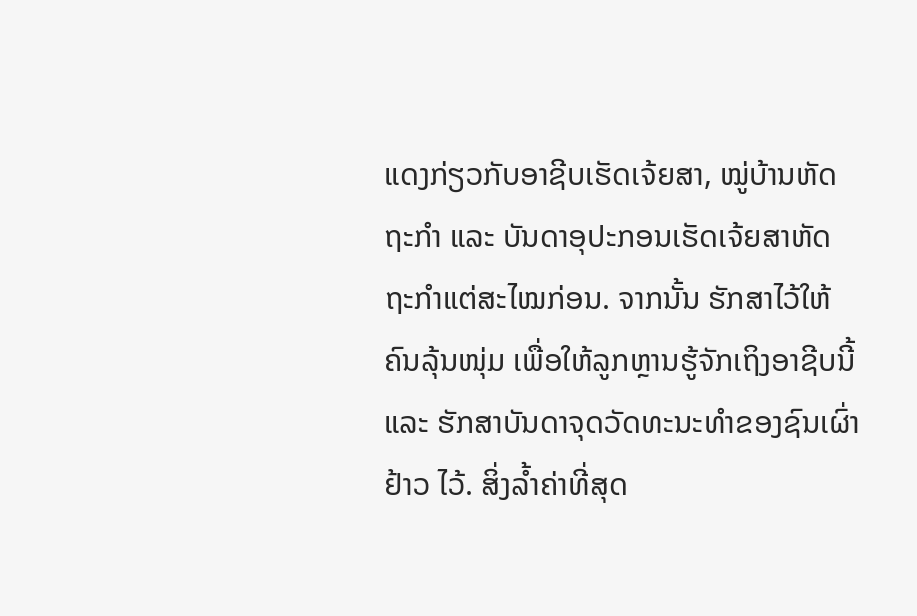ແດງກ່ຽວກັບອາຊີບເຮັດເຈ້ຍສາ, ໝູ່ບ້ານຫັດຖະກໍາ ແລະ ບັນດາອຸປະກອນເຮັດເຈ້ຍສາຫັດຖະກຳແຕ່ສະໄໝກ່ອນ. ຈາກນັ້ນ ຮັກສາໄວ້ໃຫ້ຄົນລຸ້ນໜຸ່ມ ເພື່ອໃຫ້ລູກຫຼານຮູ້ຈັກເຖິງອາຊີບນີ້ ແລະ ຮັກສາບັນດາຈຸດວັດທະນະທຳຂອງຊົນເຜົ່າ ຢ້າວ ໄວ້. ສິ່ງລ້ຳຄ່າທີ່ສຸດ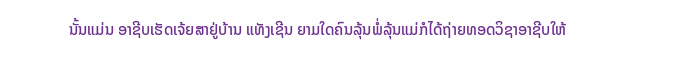ນັ້ນແມ່ນ ອາຊີບເຮັດເຈ້ຍສາຢູ່ບ້ານ ແທັງເຊີນ ຍາມໃດຄົນລຸ້ນພໍ່ລຸ້ນແມ່ກໍໄດ້ຖ່າຍທອດວິຊາອາຊີບໃຫ້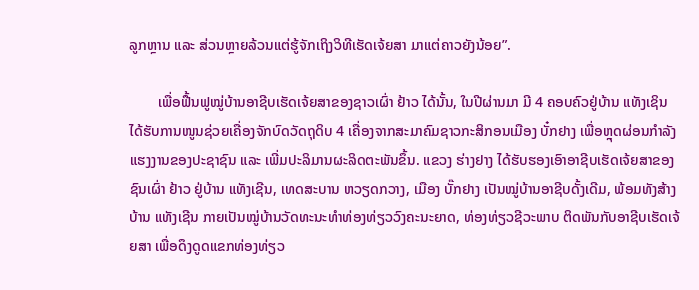ລູກຫຼານ ແລະ ສ່ວນຫຼາຍລ້ວນແຕ່ຮູ້ຈັກເຖິງວິທີເຮັດເຈ້ຍສາ ມາແຕ່ຄາວຍັງນ້ອຍ”.

        ເພື່ອຟື້ນຟູໝູ່ບ້ານອາຊີບເຮັດເຈ້ຍສາຂອງຊາວເຜົ່າ ຢ້າວ ໄດ້ນັ້ນ, ໃນປີຜ່ານມາ ມີ 4 ຄອບຄົວຢູ່ບ້ານ ແທັງເຊິນ ໄດ້ຮັບການໜູນຊ່ວຍເຄື່ອງຈັກບົດວັດຖຸດິບ 4 ເຄື່ອງຈາກສະມາຄົມຊາວກະສິກອນເມືອງ ບັ໋ກຢາງ ເພື່ອຫຼຸດຜ່ອນກຳລັງແຮງງານຂອງປະຊາຊົນ ແລະ ເພີ່ມປະລິມານຜະລິດຕະພັນຂຶ້ນ. ແຂວງ ຮ່າງຢາງ ໄດ້ຮັບຮອງເອົາອາຊີບເຮັດເຈ້ຍສາຂອງຊົນເຜົ່າ ຢ້າວ ຢູ່ບ້ານ ແທັງເຊີນ, ເທດສະບານ ຫວຽດກວາງ, ເມືອງ ບັ໊ກຢາງ ເປັນໝູ່ບ້ານອາຊີບດັ້ງເດີມ, ພ້ອມທັງສ້າງບ້ານ ແທັງເຊີນ ກາຍເປັນໝູ່ບ້ານວັດທະນະທຳທ່ອງທ່ຽວວົງຄະນະຍາດ, ທ່ອງທ່ຽວຊີວະພາບ ຕິດພັນກັບອາຊີບເຮັດເຈ້ຍສາ ເພື່ອດຶງດູດແຂກທ່ອງທ່ຽວ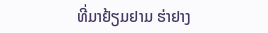ທີ່ມາຢ້ຽມຢາມ ຮ່າຢາງ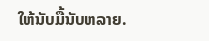ໃຫ້ນັບມື້ນັບຫລາຍ.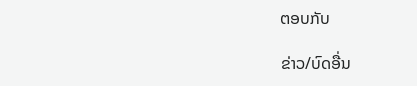ຕອບກັບ

ຂ່າວ/ບົດອື່ນ